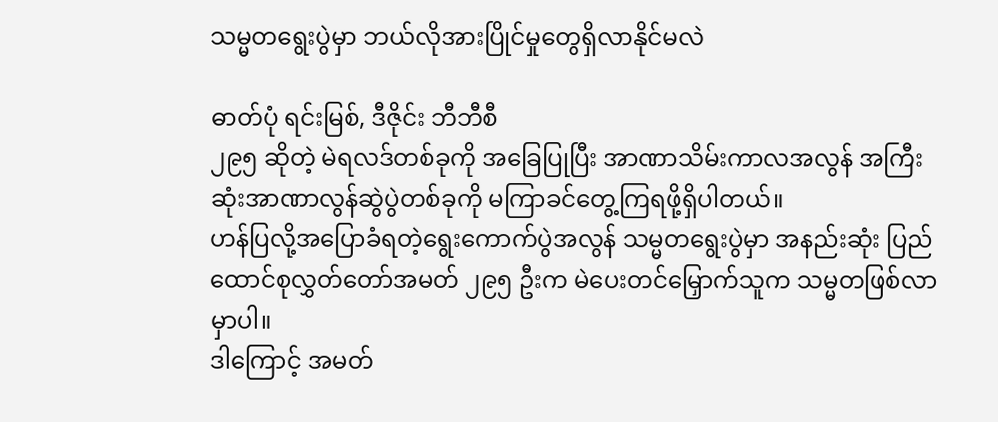သမ္မတရွေးပွဲမှာ ဘယ်လိုအားပြိုင်မှုတွေရှိလာနိုင်မလဲ

ဓာတ်ပုံ ရင်းမြစ်, ဒီဇိုင်း ဘီဘီစီ
၂၉၅ ဆိုတဲ့ မဲရလဒ်တစ်ခုကို အခြေပြုပြီး အာဏာသိမ်းကာလအလွန် အကြီးဆုံးအာဏာလွန်ဆွဲပွဲတစ်ခုကို မကြာခင်တွေ့ကြရဖို့ရှိပါတယ်။
ဟန်ပြလို့အပြောခံရတဲ့ရွေးကောက်ပွဲအလွန် သမ္မတရွေးပွဲမှာ အနည်းဆုံး ပြည်ထောင်စုလွှတ်တော်အမတ် ၂၉၅ ဦးက မဲပေးတင်မြှောက်သူက သမ္မတဖြစ်လာမှာပါ။
ဒါကြောင့် အမတ်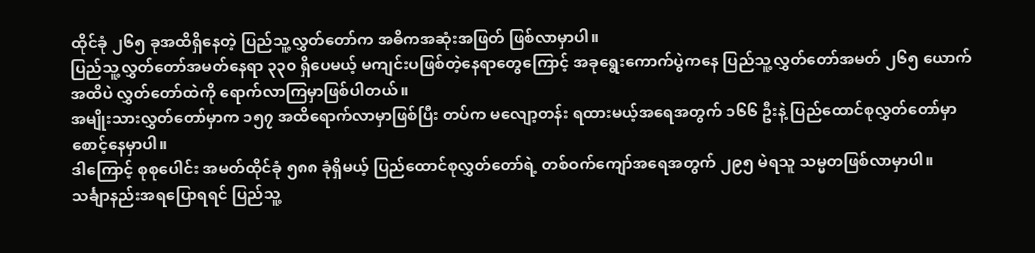ထိုင်ခုံ ၂၆၅ ခုအထိရှိနေတဲ့ ပြည်သူ့လွှတ်တော်က အဓိကအဆုံးအဖြတ် ဖြစ်လာမှာပါ။
ပြည်သူ့လွှတ်တော်အမတ်နေရာ ၃၃၀ ရှိပေမယ့် မကျင်းပဖြစ်တဲ့နေရာတွေကြောင့် အခုရွေးကောက်ပွဲကနေ ပြည်သူ့လွှတ်တော်အမတ် ၂၆၅ ယောက်အထိပဲ လွှတ်တော်ထဲကို ရောက်လာကြမှာဖြစ်ပါတယ်။
အမျိုးသားလွှတ်တော်မှာက ၁၅၇ အထိရောက်လာမှာဖြစ်ပြီး တပ်က မလျော့တန်း ရထားမယ့်အရေအတွက် ၁၆၆ ဦးနဲ့ ပြည်ထောင်စုလွှတ်တော်မှာစောင့်နေမှာပါ။
ဒါကြောင့် စုစုပေါင်း အမတ်ထိုင်ခုံ ၅၈၈ ခုံရှိမယ့် ပြည်ထောင်စုလွှတ်တော်ရဲ့ တစ်ဝက်ကျော်အရေအတွက် ၂၉၅ မဲရသူ သမ္မတဖြစ်လာမှာပါ။
သင်္ချာနည်းအရပြောရရင် ပြည်သူ့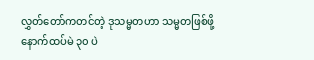လွှတ်တော်ကတင်တဲ့ ဒုသမ္မတဟာ သမ္မတဖြစ်ဖို့ နောက်ထပ်မဲ ၃၀ ပဲ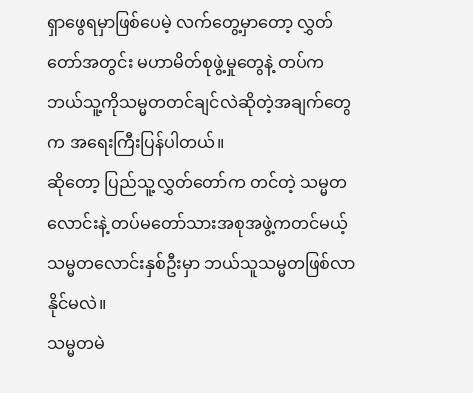ရှာဖွေရမှာဖြစ်ပေမဲ့ လက်တွေ့မှာတော့ လွှတ်တော်အတွင်း မဟာမိတ်စုဖွဲ့မှုတွေနဲ့ တပ်က ဘယ်သူ့ကိုသမ္မတတင်ချင်လဲဆိုတဲ့အချက်တွေက အရေးကြီးပြန်ပါတယ်။
ဆိုတော့ ပြည်သူ့လွှတ်တော်က တင်တဲ့ သမ္မတလောင်းနဲ့ တပ်မတော်သားအစုအဖွဲ့ကတင်မယ့် သမ္မတလောင်းနှစ်ဦးမှာ ဘယ်သူသမ္မတဖြစ်လာနိုင်မလဲ။
သမ္မတမဲ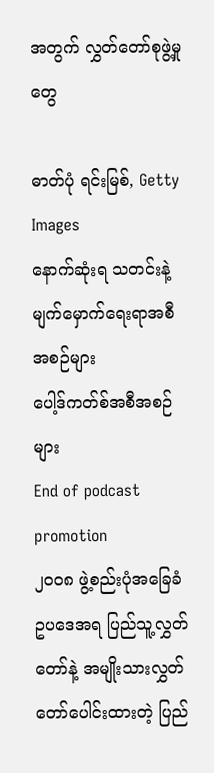အတွက် လွှတ်တော်စုဖွဲ့မှုတွေ

ဓာတ်ပုံ ရင်းမြစ်, Getty Images
နောက်ဆုံးရ သတင်းနဲ့ မျက်မှောက်ရေးရာအစီအစဉ်များ
ပေါ့ဒ်ကတ်စ်အစီအစဉ်များ
End of podcast promotion
၂၀၀၈ ဖွဲ့စည်းပုံအခြေခံဥပဒေအရ ပြည်သူ့လွှတ်တော်နဲ့ အမျိုးသားလွှတ်တော်ပေါင်းထားတဲ့ ပြည်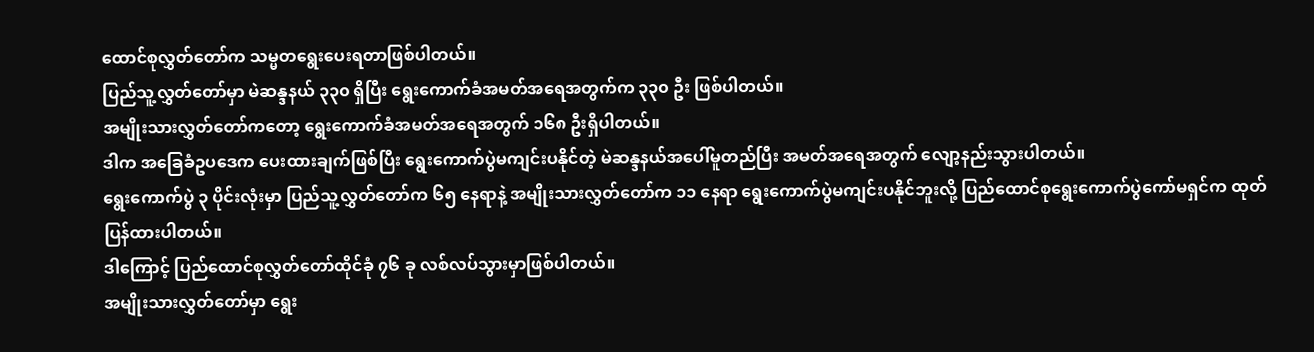ထောင်စုလွှတ်တော်က သမ္မတရွေးပေးရတာဖြစ်ပါတယ်။
ပြည်သူ့လွှတ်တော်မှာ မဲဆန္ဒနယ် ၃၃၀ ရှိပြီး ရွေးကောက်ခံအမတ်အရေအတွက်က ၃၃၀ ဦး ဖြစ်ပါတယ်။
အမျိုးသားလွှတ်တော်ကတော့ ရွေးကောက်ခံအမတ်အရေအတွက် ၁၆၈ ဦးရှိပါတယ်။
ဒါက အခြေခံဥပဒေက ပေးထားချက်ဖြစ်ပြီး ရွေးကောက်ပွဲမကျင်းပနိုင်တဲ့ မဲဆန္ဒနယ်အပေါ်မူတည်ပြီး အမတ်အရေအတွက် လျော့နည်းသွားပါတယ်။
ရွေးကောက်ပွဲ ၃ ပိုင်းလုံးမှာ ပြည်သူ့လွှတ်တော်က ၆၅ နေရာနဲ့ အမျိုးသားလွှတ်တော်က ၁၁ နေရာ ရွေးကောက်ပွဲမကျင်းပနိုင်ဘူးလို့ ပြည်ထောင်စုရွေးကောက်ပွဲကော်မရှင်က ထုတ်ပြန်ထားပါတယ်။
ဒါကြောင့် ပြည်ထောင်စုလွှတ်တော်ထိုင်ခုံ ၇၆ ခု လစ်လပ်သွားမှာဖြစ်ပါတယ်။
အမျိုးသားလွှတ်တော်မှာ ရွေး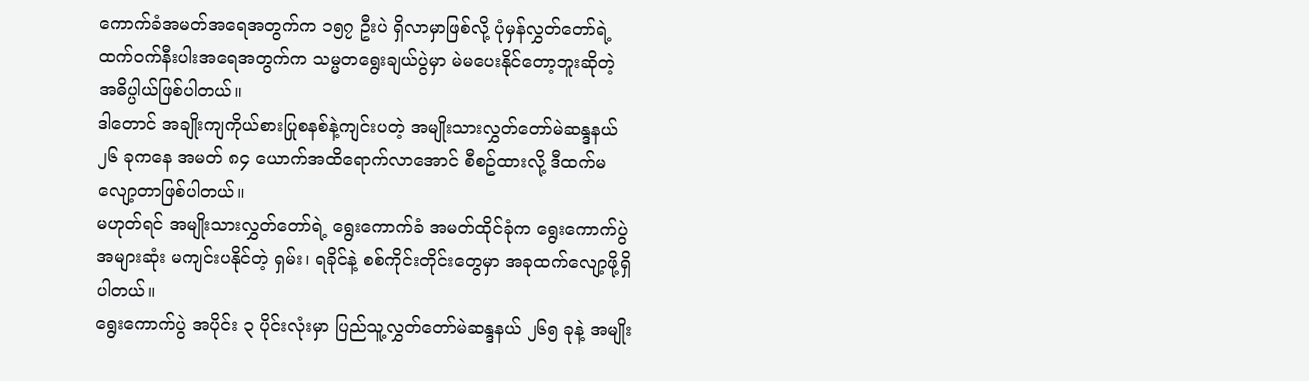ကောက်ခံအမတ်အရေအတွက်က ၁၅၇ ဦးပဲ ရှိလာမှာဖြစ်လို့ ပုံမှန်လွှတ်တော်ရဲ့ ထက်ဝက်နီးပါးအရေအတွက်က သမ္မတရွေးချယ်ပွဲမှာ မဲမပေးနိုင်တော့ဘူးဆိုတဲ့ အဓိပ္ပါယ်ဖြစ်ပါတယ်။
ဒါတောင် အချိုးကျကိုယ်စားပြုစနစ်နဲ့ကျင်းပတဲ့ အမျိုးသားလွှတ်တော်မဲဆန္ဒနယ် ၂၆ ခုကနေ အမတ် ၈၄ ယောက်အထိရောက်လာအောင် စီစဥ်ထားလို့ ဒီထက်မလျော့တာဖြစ်ပါတယ်။
မဟုတ်ရင် အမျိုးသားလွှတ်တော်ရဲ့ ရွေးကောက်ခံ အမတ်ထိုင်ခုံက ရွေးကောက်ပွဲအများဆုံး မကျင်းပနိုင်တဲ့ ရှမ်း၊ ရခိုင်နဲ့ စစ်ကိုင်းတိုင်းတွေမှာ အခုထက်လျော့ဖို့ရှိပါတယ်။
ရွေးကောက်ပွဲ အပိုင်း ၃ ပိုင်းလုံးမှာ ပြည်သူ့လွှတ်တော်မဲဆန္ဒနယ် ၂၆၅ ခုနဲ့ အမျိုး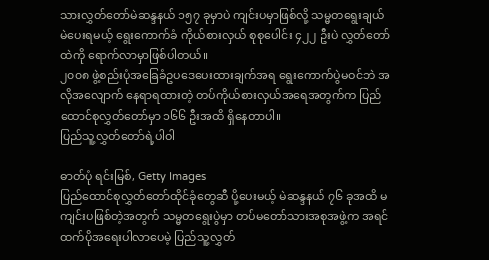သားလွှတ်တော်မဲဆန္ဒနယ် ၁၅၇ ခုမှာပဲ ကျင်းပမှာဖြစ်လို့ သမ္မတရွေးချယ်မဲပေးရမယ့် ရွေးကောက်ခံ ကိုယ်စားလှယ် စုစုပေါင်း ၄၂၂ ဦးပဲ လွှတ်တော်ထဲကို ရောက်လာမှာဖြစ်ပါတယ်။
၂၀၀၈ ဖွဲ့စည်းပုံအခြေခံဥပဒေပေးထားချက်အရ ရွေးကောက်ပွဲမဝင်ဘဲ အလိုအလျောက် နေရာရထားတဲ့ တပ်ကိုယ်စားလှယ်အရေအတွက်က ပြည်ထောင်စုလွှတ်တော်မှာ ၁၆၆ ဦးအထိ ရှိနေတာပါ။
ပြည်သူ့လွှတ်တော်ရဲ့ပါဝါ

ဓာတ်ပုံ ရင်းမြစ်, Getty Images
ပြည်ထောင်စုလွှတ်တော်ထိုင်ခုံတွေဆီ ပို့ပေးမယ့် မဲဆန္ဒနယ် ၇၆ ခုအထိ မကျင်းပဖြစ်တဲ့အတွက် သမ္မတရွေးပွဲမှာ တပ်မတော်သားအစုအဖွဲ့က အရင်ထက်ပိုအရေးပါလာပေမဲ့ ပြည်သူ့လွှတ်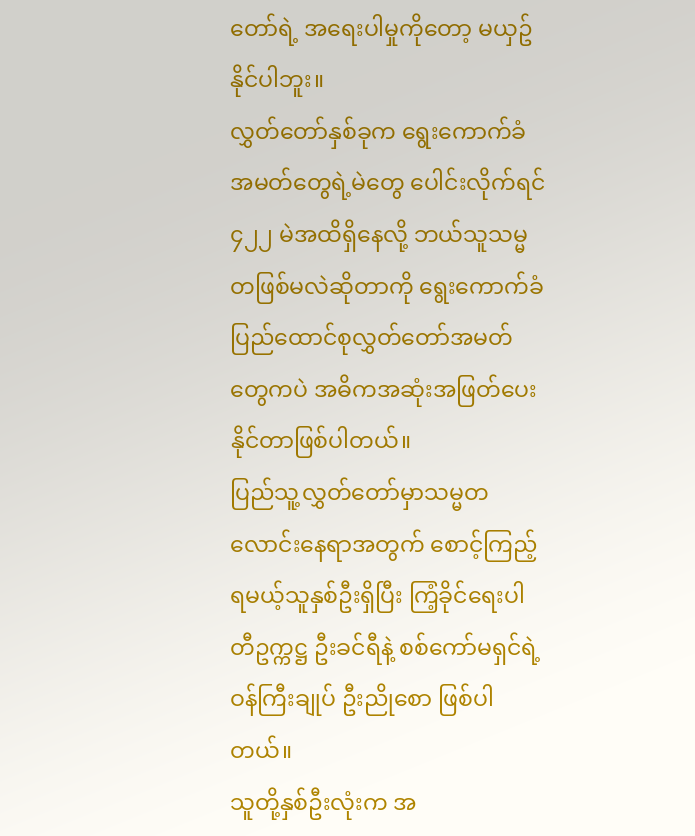တော်ရဲ့ အရေးပါမှုကိုတော့ မယှဥ်နိုင်ပါဘူး။
လွှတ်တော်နှစ်ခုက ရွေးကောက်ခံအမတ်တွေရဲ့မဲတွေ ပေါင်းလိုက်ရင် ၄၂၂ မဲအထိရှိနေလို့ ဘယ်သူသမ္မတဖြစ်မလဲဆိုတာကို ရွေးကောက်ခံပြည်ထောင်စုလွှတ်တော်အမတ်တွေကပဲ အဓိကအဆုံးအဖြတ်ပေးနိုင်တာဖြစ်ပါတယ်။
ပြည်သူ့လွှတ်တော်မှာသမ္မတလောင်းနေရာအတွက် စောင့်ကြည့်ရမယ့်သူနှစ်ဦးရှိပြီး ကြံ့ခိုင်ရေးပါတီဥက္ကဋ္ဌ ဦးခင်ရီနဲ့ စစ်ကော်မရှင်ရဲ့ဝန်ကြီးချုပ် ဦးညိုစော ဖြစ်ပါတယ်။
သူတို့နှစ်ဦးလုံးက အ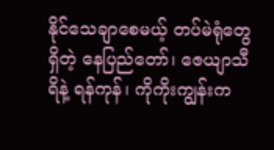နိုင်သေချာစေမယ့် တပ်မဲရုံတွေရှိတဲ့ နေပြည်တော်၊ ဇေယျာသီရိနဲ့ ရန်ကုန်၊ ကိုကိုးကျွန်းက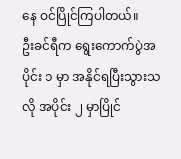နေ ဝင်ပြိုင်ကြပါတယ်။
ဦးခင်ရီက ရွေးကောက်ပွဲအပိုင်း ၁ မှာ အနိုင်ရပြီးသွားသလို အပိုင်း ၂ မှာပြိုင်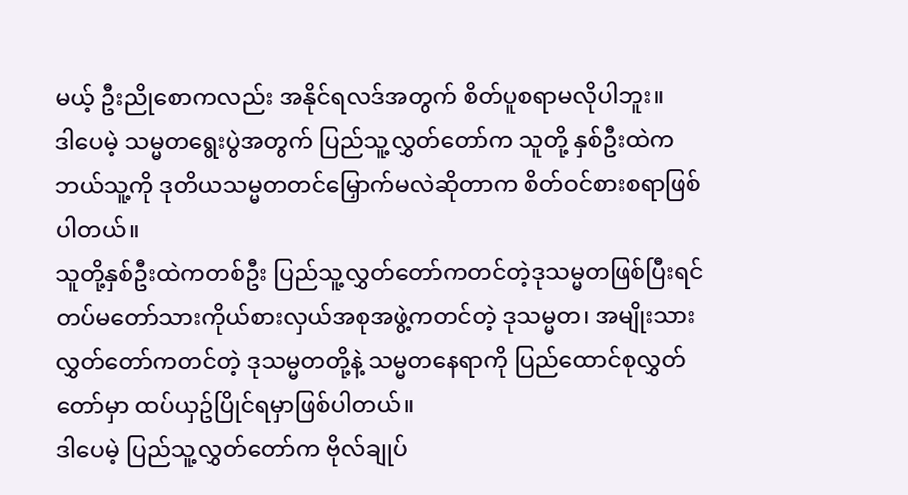မယ့် ဦးညိုစောကလည်း အနိုင်ရလဒ်အတွက် စိတ်ပူစရာမလိုပါဘူး။
ဒါပေမဲ့ သမ္မတရွေးပွဲအတွက် ပြည်သူ့လွှတ်တော်က သူတို့ နှစ်ဦးထဲက ဘယ်သူ့ကို ဒုတိယသမ္မတတင်မြှောက်မလဲဆိုတာက စိတ်ဝင်စားစရာဖြစ်ပါတယ်။
သူတို့နှစ်ဦးထဲကတစ်ဦး ပြည်သူ့လွှတ်တော်ကတင်တဲ့ဒုသမ္မတဖြစ်ပြီးရင် တပ်မတော်သားကိုယ်စားလှယ်အစုအဖွဲ့ကတင်တဲ့ ဒုသမ္မတ၊ အမျိုးသားလွှတ်တော်ကတင်တဲ့ ဒုသမ္မတတို့နဲ့ သမ္မတနေရာကို ပြည်ထောင်စုလွှတ်တော်မှာ ထပ်ယှဥ်ပြိုင်ရမှာဖြစ်ပါတယ်။
ဒါပေမဲ့ ပြည်သူ့လွှတ်တော်က ဗိုလ်ချုပ်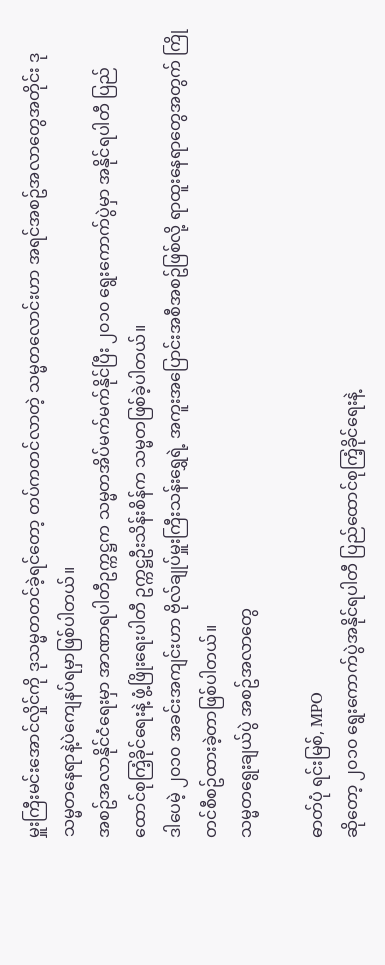မှူးကြီးမင်းအောင်လှိုင်ကို ဒုသမ္မတတင်ခဲ့ရင်တော့ တပ်ကတင်လာတဲ့ သမ္မတလောင်းဟာ အရင်အစဥ်အလာတွေအတိုင်း ဒုသမ္မတနေရာနဲ့ပဲကျေနပ်ရမှာဖြစ်ပါတယ်။
အစဥ်အလာနိုင်ငံရေးမှာ အာဏာရပါတီဥက္ကဋ္ဌက သမ္မတအိပ်မက်မက်နိုင်ပြီး ၂၀၁၀ ရွေးကောက်ပွဲမှာ အနိုင်ရပါတီ ပြည်ထောင်စုကြံ့ခိုင်ရေးနဲ့ ဖွံ့ဖြိုးရေးပါတီ ဥက္ကဋ္ဌဦးသိန်းစိန်က သမ္မတဖြစ်ခဲ့ပါတယ်။
ဒါပေမဲ့ ၂၀၁၀ အခင်းအကျင်းဟာ ဗိုလ်ချုပ်မှူးကြီးသန်းရွှေရဲ့ အကူးအပြောင်းအစီအစဥ်ဖြစ်လို့ ရာထူးနေရာတွေအတွက် ကြိုတင်စီစဥ်ထားခဲ့တာဖြစ်ပါတယ်။
သမ္မတရွေးချယ်ပွဲ အစဥ်အလာတွေ

ဓာတ်ပုံ ရင်းမြစ်, MPO
ဆိုတော့ ၂၀၁၀ ရွေးကောက်ပွဲအနိုင်ရပါတီ ပြည်ထောင်စုကြံ့ခိုင်ရေးနဲ့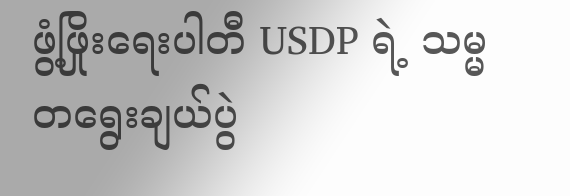ဖွံ့ဖြိုးရေးပါတီ USDP ရဲ့ သမ္မတရွေးချယ်ပွဲ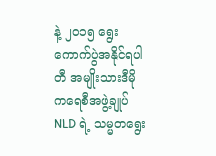နဲ့ ၂၀၁၅ ရွေးကောက်ပွဲအနိုင်ရပါတီ အမျိုးသားဒီမိုကရေစီအဖွဲ့ချုပ် NLD ရဲ့ သမ္မတရွေး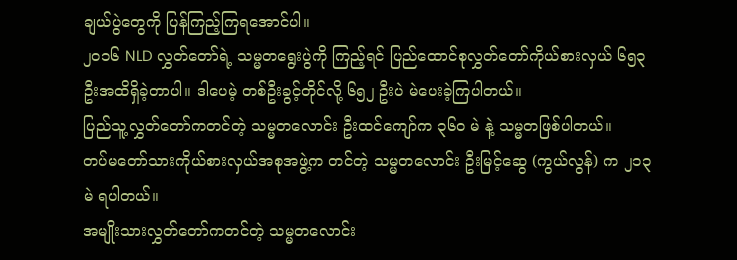ချယ်ပွဲတွေကို ပြန်ကြည့်ကြရအောင်ပါ။
၂၀၁၆ NLD လွှတ်တော်ရဲ့ သမ္မတရွေးပွဲကို ကြည့်ရင် ပြည်ထောင်စုလွှတ်တော်ကိုယ်စားလှယ် ၆၅၃ ဦးအထိရှိခဲ့တာပါ။ ဒါပေမဲ့ တစ်ဦးခွင့်တိုင်လို့ ၆၅၂ ဦးပဲ မဲပေးခဲ့ကြပါတယ်။
ပြည်သူ့လွှတ်တော်ကတင်တဲ့ သမ္မတလောင်း ဦးထင်ကျော်က ၃၆၀ မဲ နဲ့ သမ္မတဖြစ်ပါတယ်။
တပ်မတော်သားကိုယ်စားလှယ်အစုအဖွဲ့က တင်တဲ့ သမ္မတလောင်း ဦးမြင့်ဆွေ (ကွယ်လွန်) က ၂၁၃ မဲ ရပါတယ်။
အမျိုးသားလွှတ်တော်ကတင်တဲ့ သမ္မတလောင်း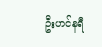ဦးဟင်နရီ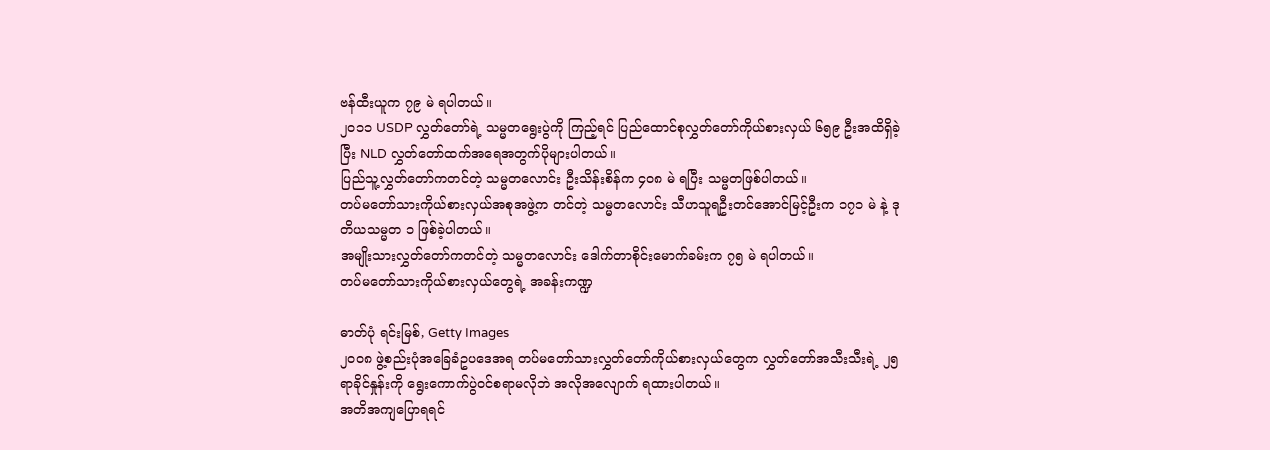ဗန်ထီးယူက ၇၉ မဲ ရပါတယ်။
၂၀၁၁ USDP လွှတ်တော်ရဲ့ သမ္မတရွေးပွဲကို ကြည့်ရင် ပြည်ထောင်စုလွှတ်တော်ကိုယ်စားလှယ် ၆၅၉ ဦးအထိရှိခဲ့ပြီး NLD လွှတ်တော်ထက်အရေအတွက်ပိုများပါတယ်။
ပြည်သူ့လွှတ်တော်ကတင်တဲ့ သမ္မတလောင်း ဦးသိန်းစိန်က ၄၀၈ မဲ ရပြီး သမ္မတဖြစ်ပါတယ်။
တပ်မတော်သားကိုယ်စားလှယ်အစုအဖွဲ့က တင်တဲ့ သမ္မတလောင်း သီဟသူရဦးတင်အောင်မြင့်ဦးက ၁၇၁ မဲ နဲ့ ဒုတိယသမ္မတ ၁ ဖြစ်ခဲ့ပါတယ်။
အမျိုးသားလွှတ်တော်ကတင်တဲ့ သမ္မတလောင်း ဒေါက်တာစိုင်းမောက်ခမ်းက ၇၅ မဲ ရပါတယ်။
တပ်မတော်သားကိုယ်စားလှယ်တွေရဲ့ အခန်းကဏ္ဍ

ဓာတ်ပုံ ရင်းမြစ်, Getty Images
၂၀၀၈ ဖွဲ့စည်းပုံအခြေခံဥပဒေအရ တပ်မတော်သားလွှတ်တော်ကိုယ်စားလှယ်တွေက လွှတ်တော်အသီးသီးရဲ့ ၂၅ ရာခိုင်နှုန်းကို ရွေးကောက်ပွဲဝင်စရာမလိုဘဲ အလိုအလျောက် ရထားပါတယ်။
အတိအကျပြောရရင်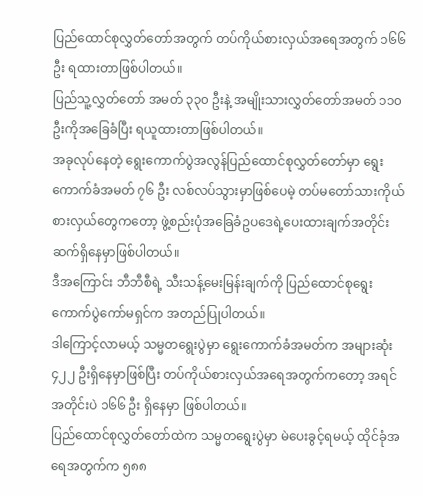ပြည်ထောင်စုလွှတ်တော်အတွက် တပ်ကိုယ်စားလှယ်အရေအတွက် ၁၆၆ ဦး ရထားတာဖြစ်ပါတယ်။
ပြည်သူ့လွှတ်တော် အမတ် ၃၃၀ ဦးနဲ့ အမျိုးသားလွှတ်တော်အမတ် ၁၁၀ ဦးကိုအခြေခံပြီး ရယူထားတာဖြစ်ပါတယ်။
အခုလုပ်နေတဲ့ ရွေးကောက်ပွဲအလွန်ပြည်ထောင်စုလွှတ်တော်မှာ ရွေးကောက်ခံအမတ် ၇၆ ဦး လစ်လပ်သွားမှာဖြစ်ပေမဲ့ တပ်မတော်သားကိုယ်စားလှယ်တွေကတော့ ဖွဲ့စည်းပုံအခြေခံဥပဒေရဲ့ပေးထားချက်အတိုင်း ဆက်ရှိနေမှာဖြစ်ပါတယ်။
ဒီအကြောင်း ဘီဘီစီရဲ့ သီးသန့်မေးမြန်းချက်ကို ပြည်ထောင်စုရွေးကောက်ပွဲကော်မရှင်က အတည်ပြုပါတယ်။
ဒါကြောင့်လာမယ့် သမ္မတရွေးပွဲမှာ ရွေးကောက်ခံအမတ်က အများဆုံး ၄၂၂ ဦးရှိနေမှာဖြစ်ပြီး တပ်ကိုယ်စားလှယ်အရေအတွက်ကတော့ အရင်အတိုင်းပဲ ၁၆၆ ဦး ရှိနေမှာ ဖြစ်ပါတယ်။
ပြည်ထောင်စုလွှတ်တော်ထဲက သမ္မတရွေးပွဲမှာ မဲပေးခွင့်ရမယ့် ထိုင်ခုံအရေအတွက်က ၅၈၈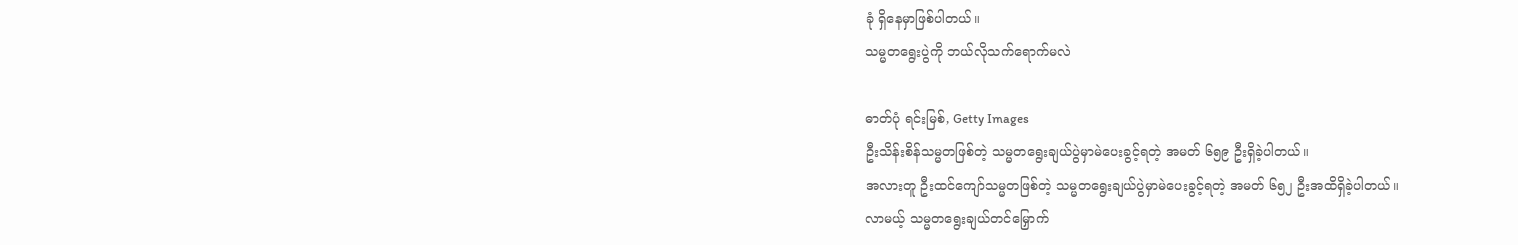ခုံ ရှိနေမှာဖြစ်ပါတယ်။
သမ္မတရွေးပွဲကို ဘယ်လိုသက်ရောက်မလဲ

ဓာတ်ပုံ ရင်းမြစ်, Getty Images
ဦးသိန်းစိန်သမ္မတဖြစ်တဲ့ သမ္မတရွေးချယ်ပွဲမှာမဲပေးခွင့်ရတဲ့ အမတ် ၆၅၉ ဦးရှိခဲ့ပါတယ်။
အလားတူ ဦးထင်ကျော်သမ္မတဖြစ်တဲ့ သမ္မတရွေးချယ်ပွဲမှာမဲပေးခွင့်ရတဲ့ အမတ် ၆၅၂ ဦးအထိရှိခဲ့ပါတယ်။
လာမယ့် သမ္မတရွေးချယ်တင်မြှောက်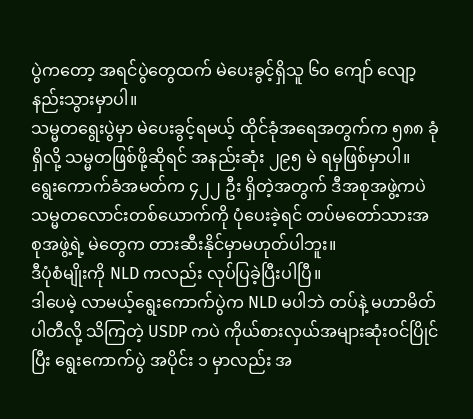ပွဲကတော့ အရင်ပွဲတွေထက် မဲပေးခွင့်ရှိသူ ၆၀ ကျော် လျော့နည်းသွားမှာပါ။
သမ္မတရွေးပွဲမှာ မဲပေးခွင့်ရမယ့် ထိုင်ခုံအရေအတွက်က ၅၈၈ ခုံရှိလို့ သမ္မတဖြစ်ဖို့ဆိုရင် အနည်းဆုံး ၂၉၅ မဲ ရမှဖြစ်မှာပါ။
ရွေးကောက်ခံအမတ်က ၄၂၂ ဦး ရှိတဲ့အတွက် ဒီအစုအဖွဲ့ကပဲ သမ္မတလောင်းတစ်ယောက်ကို ပုံပေးခဲ့ရင် တပ်မတော်သားအစုအဖွဲ့ရဲ့ မဲတွေက တားဆီးနိုင်မှာမဟုတ်ပါဘူး။
ဒီပုံစံမျိုးကို NLD ကလည်း လုပ်ပြခဲ့ပြီးပါပြီ။
ဒါပေမဲ့ လာမယ့်ရွေးကောက်ပွဲက NLD မပါဘဲ တပ်နဲ့ မဟာမိတ်ပါတီလို့ သိကြတဲ့ USDP ကပဲ ကိုယ်စားလှယ်အများဆုံးဝင်ပြိုင်ပြီး ရွေးကောက်ပွဲ အပိုင်း ၁ မှာလည်း အ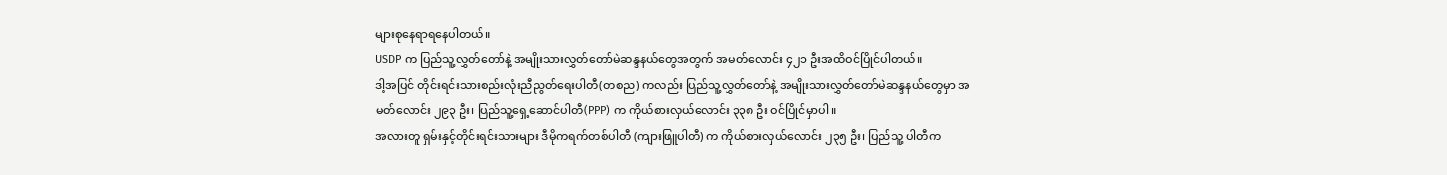များစုနေရာရနေပါတယ်။
USDP က ပြည်သူ့လွှတ်တော်နဲ့ အမျိုးသားလွှတ်တော်မဲဆန္ဒနယ်တွေအတွက် အမတ်လောင်း ၄၂၁ ဦးအထိဝင်ပြိုင်ပါတယ်။
ဒါ့အပြင် တိုင်းရင်းသားစည်းလုံးညီညွတ်ရေးပါတီ(တစည) ကလည်း ပြည်သူ့လွှတ်တော်နဲ့ အမျိုးသားလွှတ်တော်မဲဆန္ဒနယ်တွေမှာ အမတ်လောင်း ၂၉၃ ဦး၊ ပြည်သူ့ရှေ့ဆောင်ပါတီ(PPP) က ကိုယ်စားလှယ်လောင်း ၃၃၈ ဦး ဝင်ပြိုင်မှာပါ။
အလားတူ ရှမ်းနှင့်တိုင်းရင်းသားများ ဒီမိုကရက်တစ်ပါတီ (ကျားဖြူပါတီ) က ကိုယ်စားလှယ်လောင်း ၂၃၅ ဦး၊ ပြည်သူ့ ပါတီက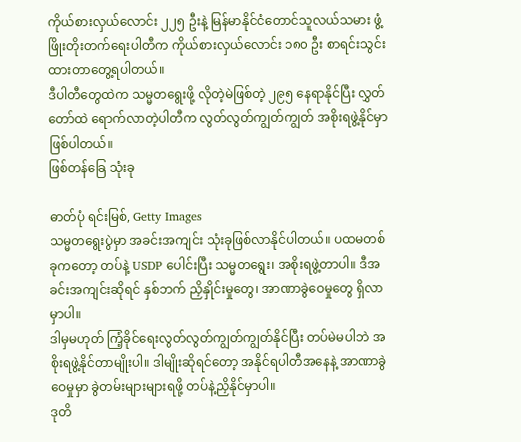ကိုယ်စားလှယ်လောင်း ၂၂၅ ဦးနဲ့ မြန်မာနိုင်ငံတောင်သူလယ်သမား ဖွံ့ဖြိုးတိုးတက်ရေးပါတီက ကိုယ်စားလှယ်လောင်း ၁၈၀ ဦး စာရင်းသွင်းထားတာတွေ့ရပါတယ်။
ဒီပါတီတွေထဲက သမ္မတရွေးဖို့ လိုတဲ့မဲဖြစ်တဲ့ ၂၉၅ နေရာနိုင်ပြီး လွှတ်တော်ထဲ ရောက်လာတဲ့ပါတီက လွတ်လွတ်ကျွတ်ကျွတ် အစိုးရဖွဲ့နိုင်မှာဖြစ်ပါတယ်။
ဖြစ်တန်ခြေ သုံးခု

ဓာတ်ပုံ ရင်းမြစ်, Getty Images
သမ္မတရွေးပွဲမှာ အခင်းအကျင်း သုံးခုဖြစ်လာနိုင်ပါတယ်။ ပထမတစ်ခုကတော့ တပ်နဲ့ USDP ပေါင်းပြီး သမ္မတရွေး၊ အစိုးရဖွဲ့တာပါ။ ဒီအခင်းအကျင်းဆိုရင် နှစ်ဘက် ညှိနှိုင်းမှုတွေ၊ အာဏာခွဲဝေမှုတွေ ရှိလာမှာပါ။
ဒါမှမဟုတ် ကြံ့ခိုင်ရေးလွတ်လွတ်ကျွတ်ကျွတ်နိုင်ပြီး တပ်မဲမပါဘဲ အစိုးရဖွဲ့နိုင်တာမျိုးပါ။ ဒါမျိုးဆိုရင်တော့ အနိုင်ရပါတီအနေနဲ့ အာဏာခွဲဝေမှုမှာ ခွဲတမ်းများများရဖို့ တပ်နဲ့ညှိနိုင်မှာပါ။
ဒုတိ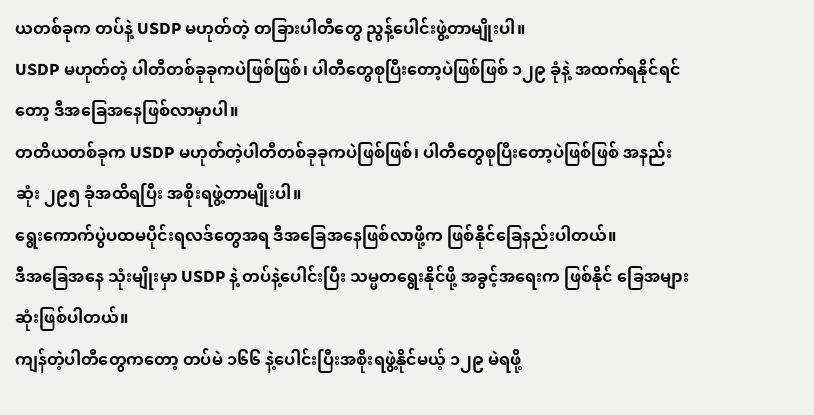ယတစ်ခုက တပ်နဲ့ USDP မဟုတ်တဲ့ တခြားပါတီတွေ ညွန့်ပေါင်းဖွဲ့တာမျိုးပါ။
USDP မဟုတ်တဲ့ ပါတီတစ်ခုခုကပဲဖြစ်ဖြစ်၊ ပါတီတွေစုပြီးတော့ပဲဖြစ်ဖြစ် ၁၂၉ ခုံနဲ့ အထက်ရနိုင်ရင်တော့ ဒီအခြေအနေဖြစ်လာမှာပါ။
တတိယတစ်ခုက USDP မဟုတ်တဲ့ပါတီတစ်ခုခုကပဲဖြစ်ဖြစ်၊ ပါတီတွေစုပြီးတော့ပဲဖြစ်ဖြစ် အနည်းဆုံး ၂၉၅ ခုံအထိရပြီး အစိုးရဖွဲ့တာမျိုးပါ။
ရွေးကောက်ပွဲပထမပိုင်းရလဒ်တွေအရ ဒီအခြေအနေဖြစ်လာဖို့က ဖြစ်နိုင်ခြေနည်းပါတယ်။
ဒီအခြေအနေ သုံးမျိုးမှာ USDP နဲ့ တပ်နဲ့ပေါင်းပြီး သမ္မတရွေးနိုင်ဖို့ အခွင့်အရေးက ဖြစ်နိုင် ခြေအများဆုံးဖြစ်ပါတယ်။
ကျန်တဲ့ပါတီတွေကတော့ တပ်မဲ ၁၆၆ နဲ့ပေါင်းပြီးအစိုးရဖွဲ့နိုင်မယ့် ၁၂၉ မဲရဖို့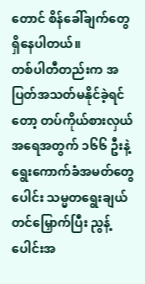တောင် စိန်ခေါ်ချက်တွေ ရှိနေပါတယ်။
တစ်ပါတီတည်းက အပြတ်အသတ်မနိုင်ခဲ့ရင်တော့ တပ်ကိုယ်စားလှယ်အရေအတွက် ၁၆၆ ဦးနဲ့ ရွေးကောက်ခံအမတ်တွေပေါင်း သမ္မတရွေးချယ်တင်မြှောက်ပြီး ညွန့်ပေါင်းအ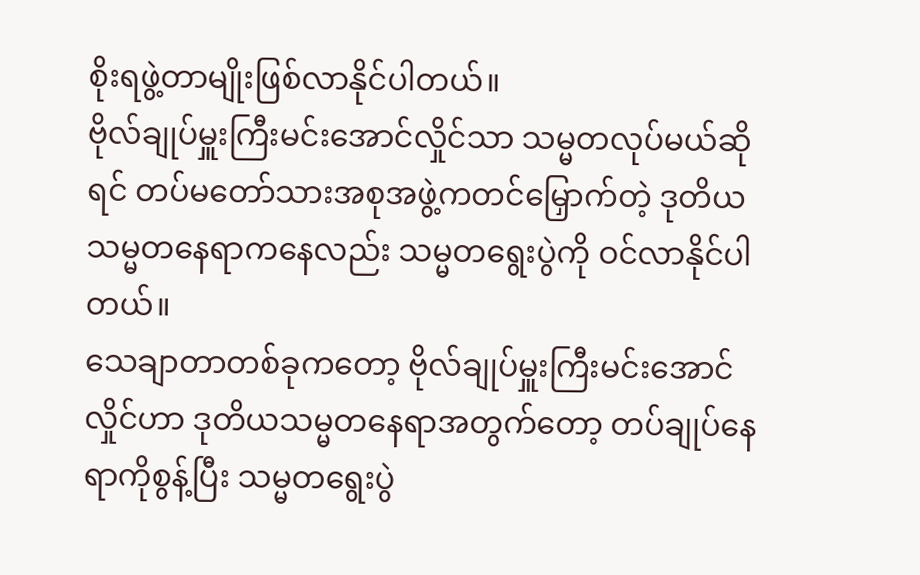စိုးရဖွဲ့တာမျိုးဖြစ်လာနိုင်ပါတယ်။
ဗိုလ်ချုပ်မှူးကြီးမင်းအောင်လှိုင်သာ သမ္မတလုပ်မယ်ဆိုရင် တပ်မတော်သားအစုအဖွဲ့ကတင်မြှောက်တဲ့ ဒုတိယသမ္မတနေရာကနေလည်း သမ္မတရွေးပွဲကို ဝင်လာနိုင်ပါတယ်။
သေချာတာတစ်ခုကတော့ ဗိုလ်ချုပ်မှူးကြီးမင်းအောင်လှိုင်ဟာ ဒုတိယသမ္မတနေရာအတွက်တော့ တပ်ချုပ်နေရာကိုစွန့်ပြီး သမ္မတရွေးပွဲ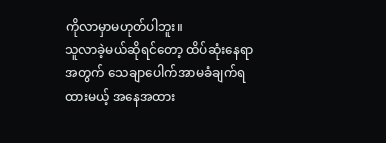ကိုလာမှာမဟုတ်ပါဘူး။
သူလာခဲ့မယ်ဆိုရင်တော့ ထိပ်ဆုံးနေရာအတွက် သေချာပေါက်အာမခံချက်ရထားမယ့် အနေအထား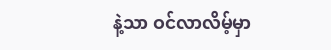နဲ့သာ ဝင်လာလိမ့်မှာ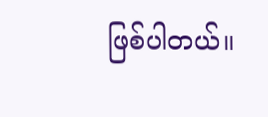ဖြစ်ပါတယ်။